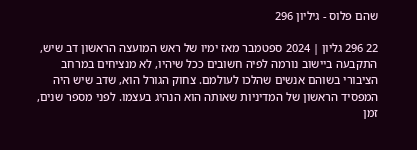שהם פלוס - גיליון 296

22 296 גליון | 2024 ספטמבר מאז ימיו של ראש המועצה הראשון דב שיש, התקבעה ביישוב נורמה לפיה חשובים ככל שיהיו, לא מנציחים במרחב הציבורי בשוהם אנשים שהלכו לעולמם. צחוק הגורל הוא, שדב שיש היה המפסיד הראשון של המדיניות שאותה הוא הנהיג בעצמו. לפני מספר שנים, זמן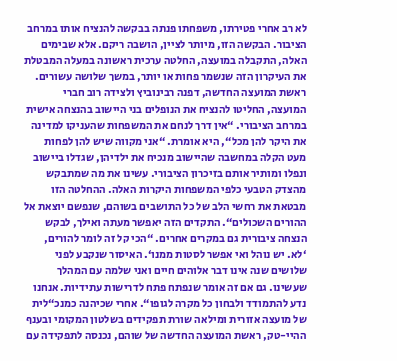לא רב אחרי פטירתו, משפחתו פנתה בבקשה להנציח אותו במרחב הציבור. הבקשה הזו, מיותר לציין, הושבה ריקם. אלא שבימים האלה, התקבלה במועצה, החלטה ערכית ראשונה במעלה המבטלת את העיקרון הזה שנשמר פחות או יותר, במשך שלושה עשורים. ראשת המועצה החדשה, דפנה רבינוביץ ולצידה רוב חברי המועצה, החליטו להנציח את הנופלים בני היישוב בהנצחה אישית במרחב הציבורי. “אין דרך לנחם את המשפחות שהעניקו למדינה את היקר להן מכל“, היא אומרת. “אני מקווה שיש להן לפחות מעט הקלה במחשבה שהיישוב מנכיח את ילדיהן, שגדלו ביישוב ונפלו ומותיר אותם בזיכרון הציבורי. עשינו את מה שמתבקש מהצדק הטבעי כלפי המשפחות היקרות האלה. ההחלטה הזו מבטאת את רחשי הלב של כל התושבים בשוהם, שנפשם יוצאת אל ההורים השכולים“. התקדים הזה יאפשר מעתה ואילך, לבקש הנצחה ציבורית גם במקרים אחרים. “הכי קל זה לומר להורים, ‘לא. יש נוהל ואי אפשר לסטות ממנו‘. האיסור שנקבע לפני שלושים שנה אינו דבר אלוהים חיים ואני שלמה עם המהלך שעשינו. גם אם זה אומר שנפתח פתח לדרישות עתידיות. אנחנו נדע להתמודד ולבחון כל מקרה לגופו“. אחרי שכיהנה כמנכ“לית של מועצה אזורית ומילאה שורת תפקידים בשלטון המקומי ובענף ההיי-טק, ראשת המועצה החדשה של שוהם, נכנסה לתפקידה עם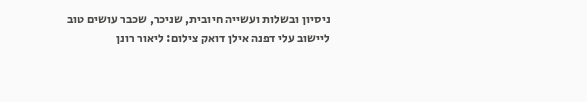ניסיון ובשלות ועשייה חיובית, שניכר, שכבר עושים טוב ליישוב עלי דפנה אילן דואק צילום: ליאור רונן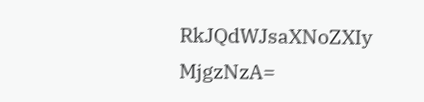RkJQdWJsaXNoZXIy MjgzNzA=